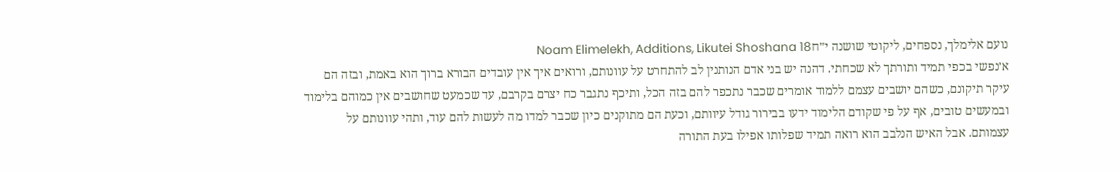נועם אלימלך, נספחים, ליקוטי שושנה י״חNoam Elimelekh, Additions, Likutei Shoshana 18
א׳נפשי בכפי תמיד ותורתך לא שכחתי. דהנה יש בני אדם הנותנין לב להתחרט על עוונותם, ורואים איך אין עובדים הבורא ברוך הוא באמת, ובזה הם עיקר תיקונם, כשהם יושבים עצמם ללמוד אומרים שכבר נתכפר להם בזה הכל, ותיכף נתגבר כח יצרם בקרבם, עד שכמעט שחושבים אין כמוהם בלימוד ובמעשים טובים, אף על פי שקודם הלימוד ידעו בבירור גודל עיוותם, וכעת הם מתוקנים כיון שכבר למדו מה לעשות להם עוד, ותהי עוונותם על עצמותם. אבל האיש הנלבב הוא רואה תמיד שפלותו אפילו בעת התורה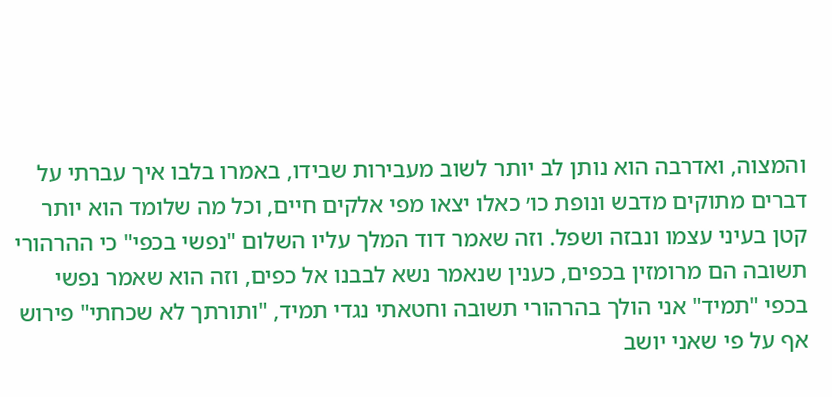והמצוה, ואדרבה הוא נותן לב יותר לשוב מעבירות שבידו, באמרו בלבו איך עברתי על דברים מתוקים מדבש ונופת כו׳ כאלו יצאו מפי אלקים חיים, וכל מה שלומד הוא יותר קטן בעיני עצמו ונבזה ושפל. וזה שאמר דוד המלך עליו השלום "נפשי בכפי" כי ההרהורי תשובה הם מרומזין בכפים, כענין שנאמר נשא לבבנו אל כפים, וזה הוא שאמר נפשי בכפי "תמיד" אני הולך בהרהורי תשובה וחטאתי נגדי תמיד, "ותורתך לא שכחתי" פירוש אף על פי שאני יושב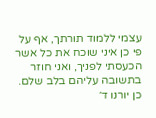עצמי ללמוד תורתך, אף על פי כן איני שוכח את כל אשר הכעסתי לפניך, ואני חוזר בתשובה עליהם בלב שלם. כן יורנו ד׳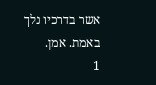אשר בדרכיו נלך באמת. אמן.
1